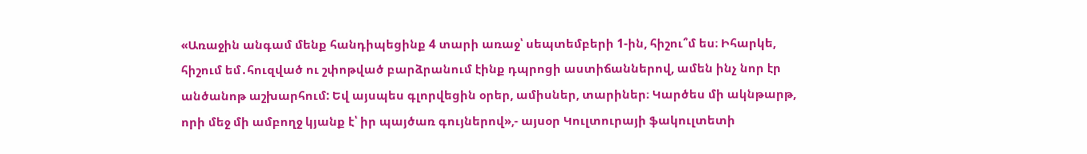«Առաջին անգամ մենք հանդիպեցինք 4 տարի առաջ՝ սեպտեմբերի 1-ին, հիշու՞մ ես։ Իհարկե, հիշում եմ․հուզված ու շփոթված բարձրանում էինք դպրոցի աստիճաններով, ամեն ինչ նոր էր անծանոթ աշխարհում: Եվ այսպես գլորվեցին օրեր, ամիսներ, տարիներ։ Կարծես մի ակնթարթ, որի մեջ մի ամբողջ կյանք է՝ իր պայծառ գույներով»,- այսօր Կուլտուրայի ֆակուլտետի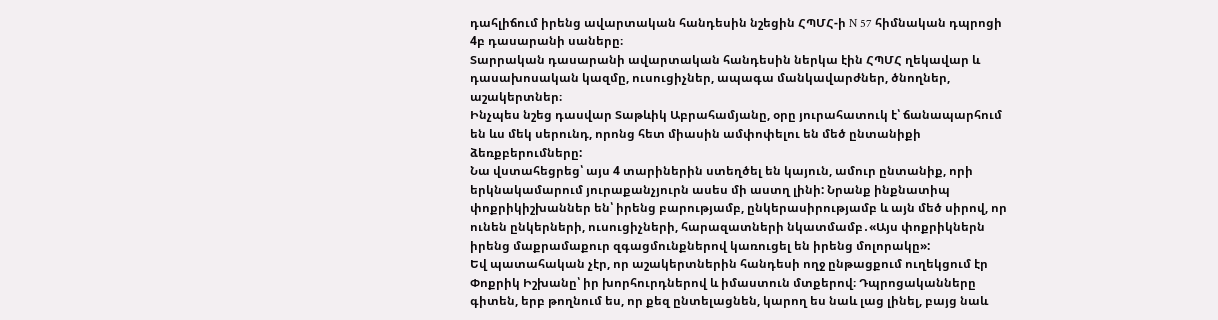դահլիճում իրենց ավարտական հանդեսին նշեցին ՀՊՄՀ-ի N 57 հիմնական դպրոցի 4բ դասարանի սաները։
Տարրական դասարանի ավարտական հանդեսին ներկա էին ՀՊՄՀ ղեկավար և դասախոսական կազմը, ուսուցիչներ, ապագա մանկավարժներ, ծնողներ, աշակերտներ։
Ինչպես նշեց դասվար Տաթևիկ Աբրահամյանը, օրը յուրահատուկ է՝ ճանապարհում են ևս մեկ սերունդ, որոնց հետ միասին ամփոփելու են մեծ ընտանիքի ձեռքբերումները:
Նա վստահեցրեց՝ այս 4 տարիներին ստեղծել են կայուն, ամուր ընտանիք, որի երկնակամարում յուրաքանչյուրն ասես մի աստղ լինի: Նրանք ինքնատիպ փոքրիկիշխաններ են՝ իրենց բարությամբ, ընկերասիրությամբ և այն մեծ սիրով, որ ունեն ընկերների, ուսուցիչների, հարազատների նկատմամբ․«Այս փոքրիկներն իրենց մաքրամաքուր զգացմունքներով կառուցել են իրենց մոլորակը»:
Եվ պատահական չէր, որ աշակերտներին հանդեսի ողջ ընթացքում ուղեկցում էր Փոքրիկ Իշխանը՝ իր խորհուրդներով և իմաստուն մտքերով։ Դպրոցականները գիտեն, երբ թողնում ես, որ քեզ ընտելացնեն, կարող ես նաև լաց լինել, բայց նաև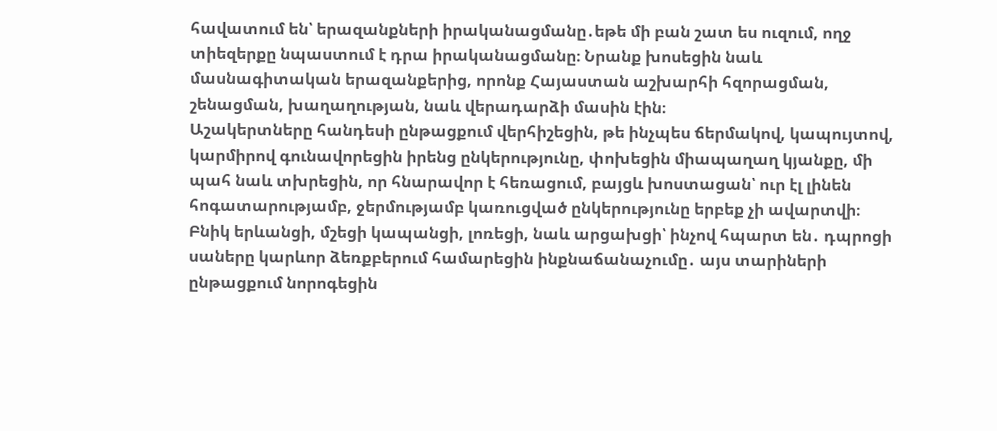հավատում են՝ երազանքների իրականացմանը․եթե մի բան շատ ես ուզում, ողջ տիեզերքը նպաստում է դրա իրականացմանը։ Նրանք խոսեցին նաև մասնագիտական երազանքերից, որոնք Հայաստան աշխարհի հզորացման, շենացման, խաղաղության, նաև վերադարձի մասին էին։
Աշակերտները հանդեսի ընթացքում վերհիշեցին, թե ինչպես ճերմակով, կապույտով, կարմիրով գունավորեցին իրենց ընկերությունը, փոխեցին միապաղաղ կյանքը, մի պահ նաև տխրեցին, որ հնարավոր է հեռացում, բայցև խոստացան՝ ուր էլ լինեն հոգատարությամբ, ջերմությամբ կառուցված ընկերությունը երբեք չի ավարտվի։
Բնիկ երևանցի, մշեցի կապանցի, լոռեցի, նաև արցախցի՝ ինչով հպարտ են․ դպրոցի սաները կարևոր ձեռքբերում համարեցին ինքնաճանաչումը․ այս տարիների ընթացքում նորոգեցին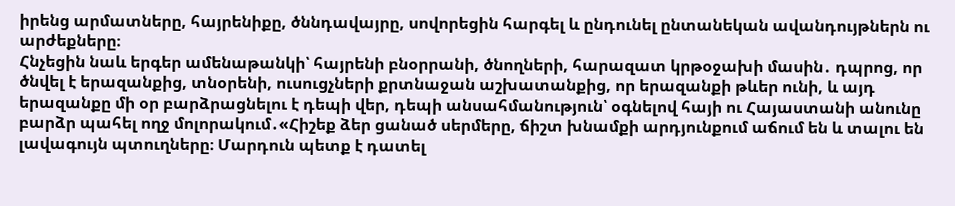իրենց արմատները, հայրենիքը, ծննդավայրը, սովորեցին հարգել և ընդունել ընտանեկան ավանդույթներն ու արժեքները։
Հնչեցին նաև երգեր ամենաթանկի՝ հայրենի բնօրրանի, ծնողների, հարազատ կրթօջախի մասին․ դպրոց, որ ծնվել է երազանքից, տնօրենի, ուսուցչների քրտնաջան աշխատանքից, որ երազանքի թևեր ունի, և այդ երազանքը մի օր բարձրացնելու է դեպի վեր, դեպի անսահմանություն՝ օգնելով հայի ու Հայաստանի անունը բարձր պահել ողջ մոլորակում․«Հիշեք ձեր ցանած սերմերը, ճիշտ խնամքի արդյունքում աճում են և տալու են լավագույն պտուղները։ Մարդուն պետք է դատել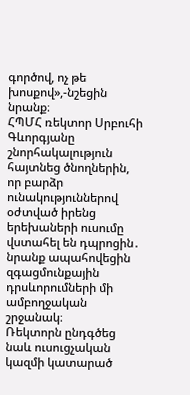գործով, ոչ թե խոսքով»,-նշեցին նրանք։
ՀՊՄՀ ռեկտոր Սրբուհի Գևորգյանը շնորհակալություն հայտնեց ծնողներին, որ բարձր ունակություններով օժտված իրենց երեխաների ուսումը վստահել են դպրոցին․ նրանք ապահովեցին զգացմունքային դրսևորումների մի ամբողջական շրջանակ։
Ռեկտորն ընդգծեց նաև ուսուցչական կազմի կատարած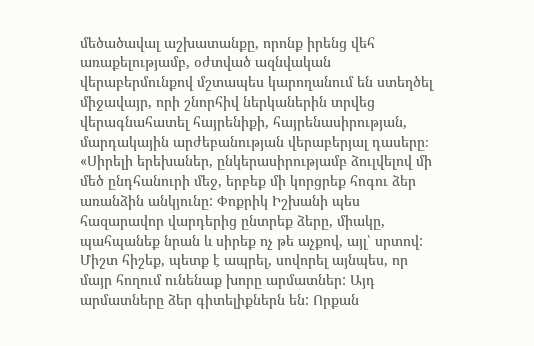մեծածավալ աշխատանքը, որոնք իրենց վեհ առաքելությամբ, օժտված ազնվական վերաբերմունքով մշտապես կարողանում են ստեղծել միջավայր, որի շնորհիվ ներկաներին տրվեց վերագնահատել հայրենիքի, հայրենասիրության, մարդակային արժեբանության վերաբերյալ դասերը։
«Սիրելի երեխաներ, ընկերասիրությամբ ձուլվելով մի մեծ ընդհանուրի մեջ, երբեք մի կորցրեք հոգու ձեր առանձին անկյունը: Փոքրիկ Իշխանի պես հազարավոր վարդերից ընտրեք ձերը, միակը, պահպանեք նրան և սիրեք ոչ թե աչքով, այլ՝ սրտով: Միշտ հիշեք, պետք է ապրել, սովորել այնպես, որ մայր հողում ունենաք խորը արմատներ: Այդ արմատները ձեր գիտելիքներն են: Որքան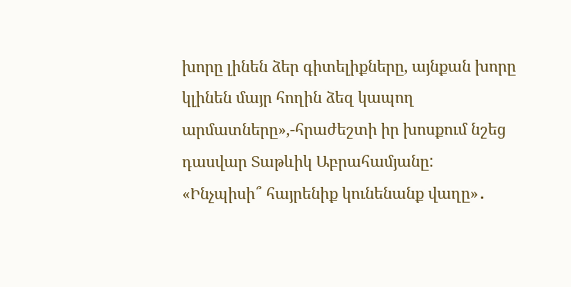խորը լինեն ձեր գիտելիքները, այնքան խորը կլինեն մայր հողին ձեզ կապող արմատները»,-հրաժեշտի իր խոսքում նշեց դասվար Տաթևիկ Աբրահամյանը:
«Ինչպիսի՞ հայրենիք կունենանք վաղը»․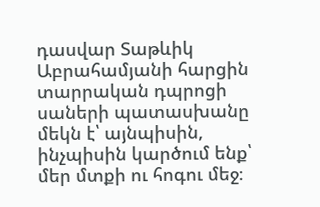դասվար Տաթևիկ Աբրահամյանի հարցին տարրական դպրոցի սաների պատասխանը մեկն է՝ այնպիսին, ինչպիսին կարծում ենք՝ մեր մտքի ու հոգու մեջ։